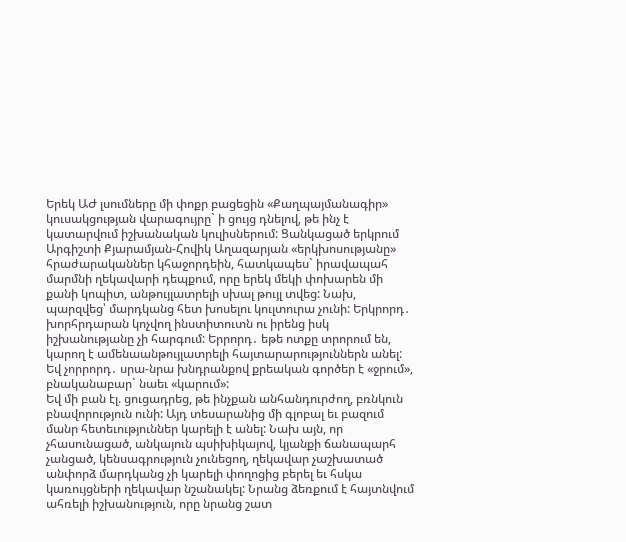Երեկ ԱԺ լսումները մի փոքր բացեցին «Քաղպայմանագիր» կուսակցության վարագույրը` ի ցույց դնելով, թե ինչ է կատարվում իշխանական կուլիսներում: Ցանկացած երկրում Արգիշտի Քյարամյան-Հովիկ Աղազարյան «երկխոսությանը» հրաժարականներ կհաջորդեին, հատկապես` իրավապահ մարմնի ղեկավարի դեպքում, որը երեկ մեկի փոխարեն մի քանի կոպիտ, անթույլատրելի սխալ թույլ տվեց: Նախ, պարզվեց՝ մարդկանց հետ խոսելու կուլտուրա չունի: Երկրորդ․ խորհրդարան կոչվող ինստիտուտն ու իրենց իսկ իշխանությանը չի հարգում: Երրորդ․ եթե ոտքը տրորում են, կարող է ամենաանթույլատրելի հայտարարություններն անել: Եվ չորրորդ․ սրա-նրա խնդրանքով քրեական գործեր է «ջրում», բնականաբար` նաեւ «կարում»:
Եվ մի բան էլ. ցուցադրեց, թե ինչքան անհանդուրժող, բռնկուն բնավորություն ունի: Այդ տեսարանից մի գլոբալ եւ բազում մանր հետեւություններ կարելի է անել: Նախ այն, որ չհասունացած, անկայուն պսիխիկայով, կյանքի ճանապարհ չանցած, կենսագրություն չունեցող, ղեկավար չաշխատած անփորձ մարդկանց չի կարելի փողոցից բերել եւ հսկա կառույցների ղեկավար նշանակել: Նրանց ձեռքում է հայտնվում ահռելի իշխանություն, որը նրանց շատ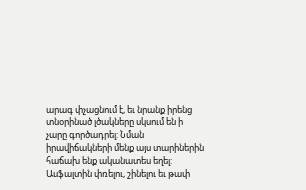արագ փչացնում է, եւ նրանք իրենց տնօրինած լծակները սկսում են ի չարը գործադրել: Նման իրավիճակների մենք այս տարիներին հաճախ ենք ականատես եղել: Ասֆալտին փռելու, շինելու եւ թափ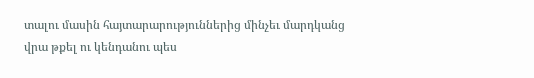տալու մասին հայտարարություններից մինչեւ մարդկանց վրա թքել ու կենդանու պես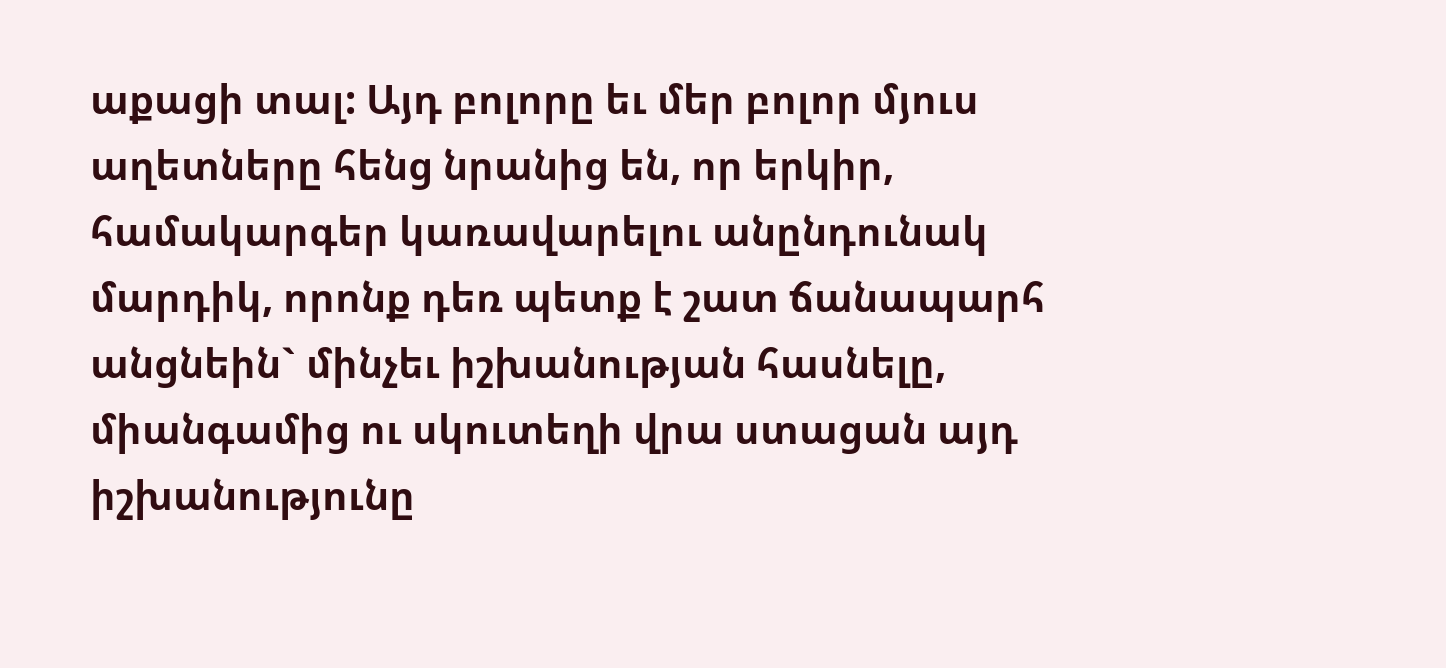աքացի տալ: Այդ բոլորը եւ մեր բոլոր մյուս աղետները հենց նրանից են, որ երկիր, համակարգեր կառավարելու անընդունակ մարդիկ, որոնք դեռ պետք է շատ ճանապարհ անցնեին` մինչեւ իշխանության հասնելը, միանգամից ու սկուտեղի վրա ստացան այդ իշխանությունը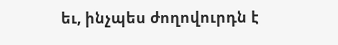եւ, ինչպես ժողովուրդն է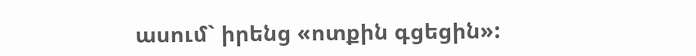ասում` իրենց «ոտքին գցեցին»: